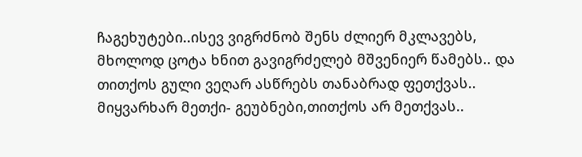ჩაგეხუტები..ისევ ვიგრძნობ შენს ძლიერ მკლავებს, მხოლოდ ცოტა ხნით გავიგრძელებ მშვენიერ წამებს.. და თითქოს გული ვეღარ ასწრებს თანაბრად ფეთქვას.. მიყვარხარ მეთქი- გეუბნები,თითქოს არ მეთქვას..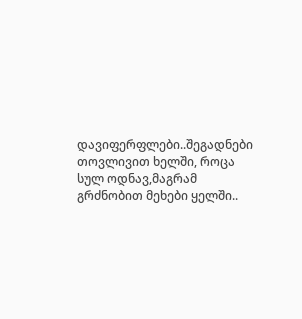დავიფერფლები..შეგადნები თოვლივით ხელში, როცა სულ ოდნავ,მაგრამ გრძნობით მეხები ყელში..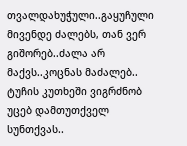თვალდახუჭული..გაყუჩული მივენდე ძალებს, თან ვერ გიშორებ..ძალა არ მაქვს..კოცნას მაძალებ.. ტუჩის კუთხეში ვიგრძნობ უცებ დამთუთქველ სუნთქვას..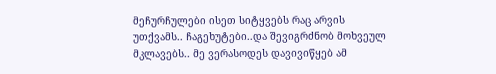მეჩურჩულები ისეთ სიტყვებს რაც არვის უთქვამს.. ჩაგეხუტები..და შევიგრძნობ მოხვეულ მკლავებს.. მე ვერასოდეს დავივიწყებ ამ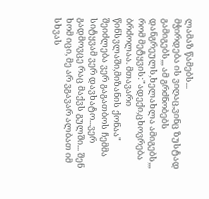ლამაზ წამებს...
მჭირდება ის ვიღაც,ვინც ზუსტად გამიგებს,,, ამ გრძნობებს დანგრეულს,ხელახლა ამიგებს,,, რომ მეტყვის:"ადექი,ცხოვრება ბრძოლაა. მთავარი წინსვლაში,მიზანის ქონაა"
შეიძლება ვერ გაგათბოს ჩემმა სიტყვამ ვერ დავხატო...ვერ გადმოვცე რაც მაქვს გულში... შენ ხომ იცი, მე არ ვგავარ ალბათ იმ სხვას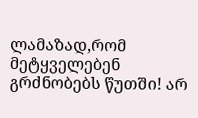ლამაზად,რომ მეტყველებენ გრძნობებს წუთში! არ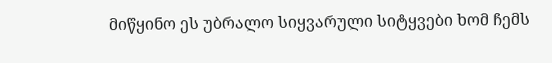მიწყინო ეს უბრალო სიყვარული სიტყვები ხომ ჩემს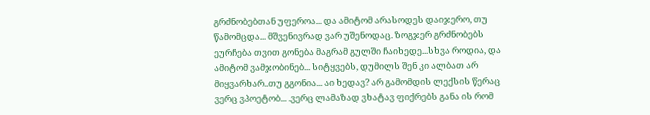გრძნობებთან უფეროა... და ამიტომ არასოდეს დაიჯერო, თუ წამომცდა... მშვენივრად ვარ უშენოდაც. ზოგჯერ გრძნობებს ეურჩება თვით გონება მაგრამ გულში ჩაიხედე...სხვა როდია, და ამიტომ ვამჯობინებ... სიტყვებს, დუმილს შენ კი ალბათ არ მიყვარხარ..თუ გგონია... აი ხედავ? არ გამომდის ლექსის წერაც ვერც ვპოეტობ... .ვერც ლამაზად ვხატავ ფიქრებს განა ის რომ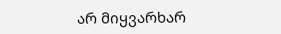არ მიყვარხარ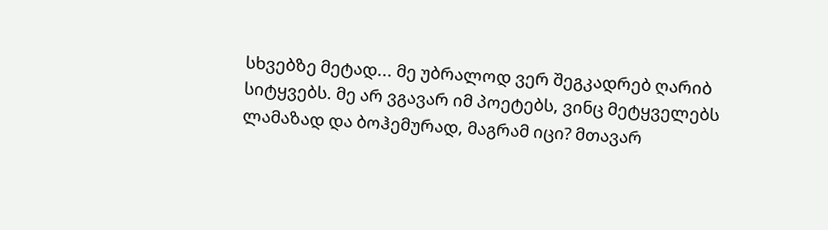სხვებზე მეტად... მე უბრალოდ ვერ შეგკადრებ ღარიბ სიტყვებს. მე არ ვგავარ იმ პოეტებს, ვინც მეტყველებს ლამაზად და ბოჰემურად, მაგრამ იცი? მთავარ